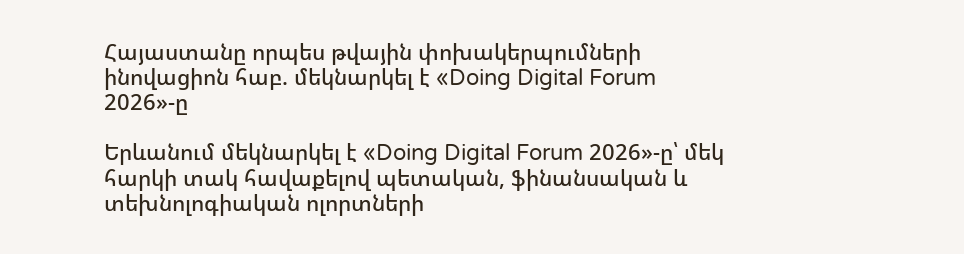Հայաստանը որպես թվային փոխակերպումների ինովացիոն հաբ. մեկնարկել է «Doing Digital Forum 2026»-ը

Երևանում մեկնարկել է «Doing Digital Forum 2026»-ը՝ մեկ հարկի տակ հավաքելով պետական, ֆինանսական և տեխնոլոգիական ոլորտների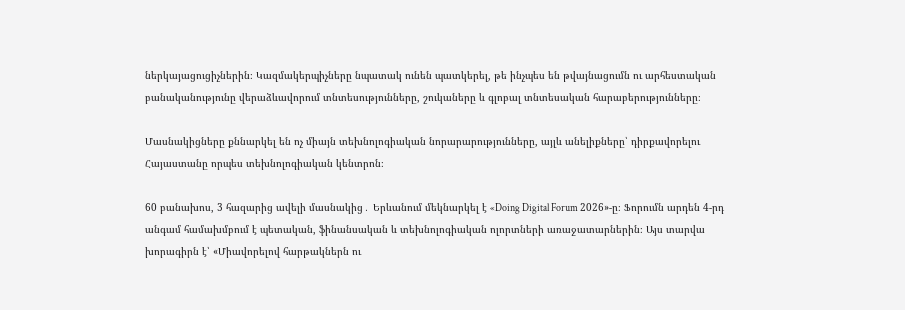ներկայացուցիչներին։ Կազմակերպիչները նպատակ ունեն պատկերել, թե ինչպես են թվայնացումն ու արհեստական բանականությունը վերաձևավորում տնտեսությունները, շուկաները և գլոբալ տնտեսական հարաբերությունները։

Մասնակիցները քննարկել են ոչ միայն տեխնոլոգիական նորարարությունները, այլև անելիքները՝ դիրքավորելու Հայաստանը որպես տեխնոլոգիական կենտրոն։

60 բանախոս, 3 հազարից ավելի մասնակից․ Երևանում մեկնարկել է «Doing Digital Forum 2026»-ը։ Ֆորումն արդեն 4-րդ անգամ համախմբում է պետական, ֆինանսական և տեխնոլոգիական ոլորտների առաջատարներին։ Այս տարվա խորագիրն է՝ «Միավորելով հարթակներն ու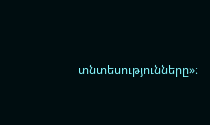տնտեսությունները»։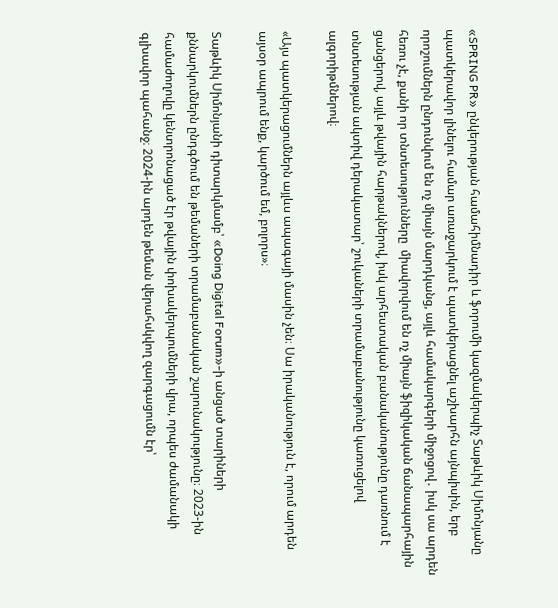«SPRING PR» ընկերության համահիմնադիր և ֆորումի կազմակերպիչ Տաթևիկ Սիմոնյանը պատկերավոր լինելու համար առաջարկում է պատկերացնել աշխարհն այնպիսին, երբ որոշումներն ընդունվում են ոչ միայն մարդկանց, այլև համակարգերի միջոցով․ իսկ սա արդեն հեռու չէ, քանի որ տնտեսությունները  միավորվում են ոչ միայն ֆիզիկական ճանապարհային ցանցերով, այլև թվային հարթակներով, իսկ արհեստական բանականությունը դառնում է տնտեսության ակտիվ դերակատար՝ շուկաների տրամաբանությունը կառուցելով ալգորիթմներով։

«Այս պատկերացումներն այլևս ապագայի մասին չեն։ Սա իրականություն է, որում արդեն այսօր ապրում ենք, կարծում եմ, բոլորս»։

Տաթևիկ Սիմոնյանի դիտարկմամբ՝ «Doing Digital Forum»-ի անցած տարիների քննարկումներն ընդգծում են թեմաների տրամաբանական շարունակությունը։ 2023-ին համաժողովը կենտրոնացած էր թվային փոխակերպումների վրա, որպես ժամանակի գլխավոր պահանջ։ 2024-ին արդեն թեման վերահսկվող զարգացումն էր՝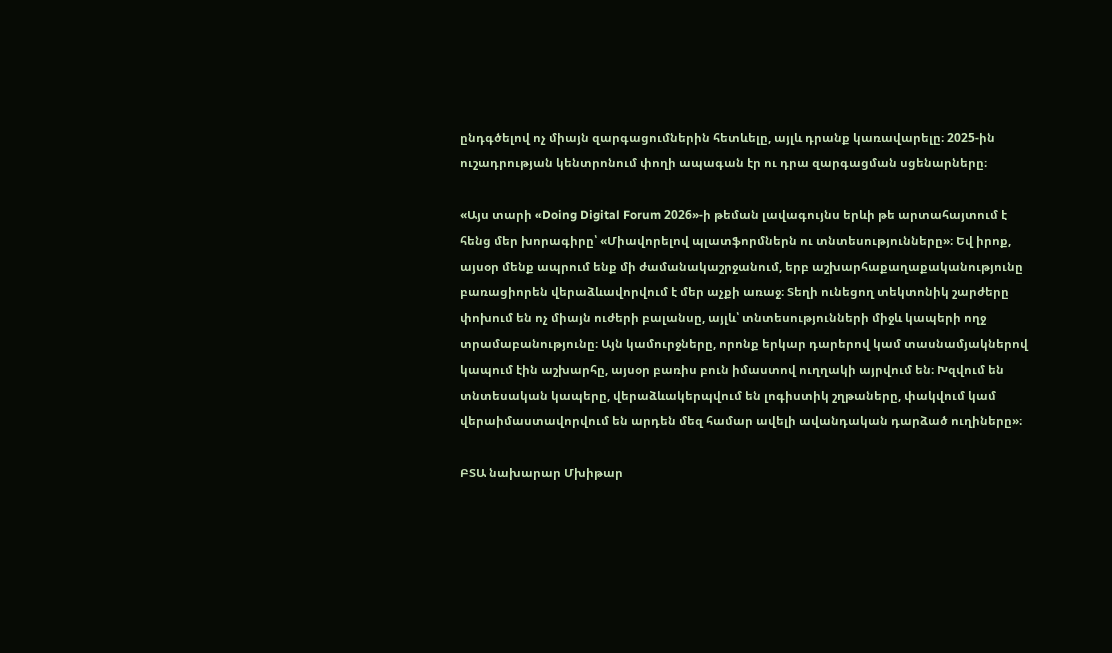ընդգծելով ոչ միայն զարգացումներին հետևելը, այլև դրանք կառավարելը։ 2025-ին ուշադրության կենտրոնում փողի ապագան էր ու դրա զարգացման սցենարները։

«Այս տարի «Doing Digital Forum 2026»-ի թեման լավագույնս երևի թե արտահայտում է հենց մեր խորագիրը՝ «Միավորելով պլատֆորմներն ու տնտեսությունները»։ Եվ իրոք, այսօր մենք ապրում ենք մի ժամանակաշրջանում, երբ աշխարհաքաղաքականությունը բառացիորեն վերաձևավորվում է մեր աչքի առաջ։ Տեղի ունեցող տեկտոնիկ շարժերը փոխում են ոչ միայն ուժերի բալանսը, այլև՝ տնտեսությունների միջև կապերի ողջ տրամաբանությունը։ Այն կամուրջները, որոնք երկար դարերով կամ տասնամյակներով կապում էին աշխարհը, այսօր բառիս բուն իմաստով ուղղակի այրվում են։ Խզվում են տնտեսական կապերը, վերաձևակերպվում են լոգիստիկ շղթաները, փակվում կամ վերաիմաստավորվում են արդեն մեզ համար ավելի ավանդական դարձած ուղիները»։

ԲՏԱ նախարար Մխիթար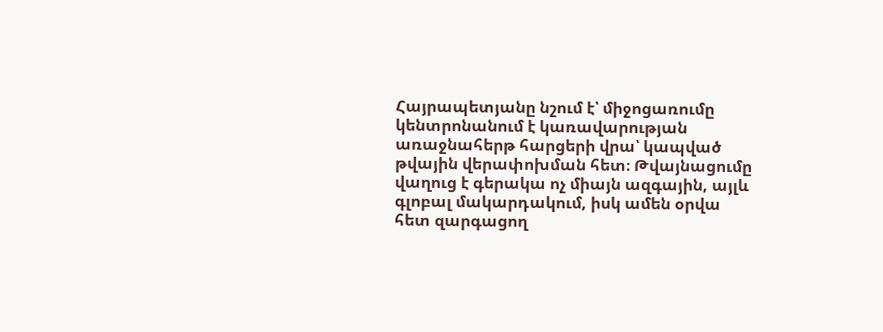Հայրապետյանը նշում է՝ միջոցառումը կենտրոնանում է կառավարության առաջնահերթ հարցերի վրա՝ կապված թվային վերափոխման հետ։ Թվայնացումը վաղուց է գերակա ոչ միայն ազգային, այլև գլոբալ մակարդակում, իսկ ամեն օրվա հետ զարգացող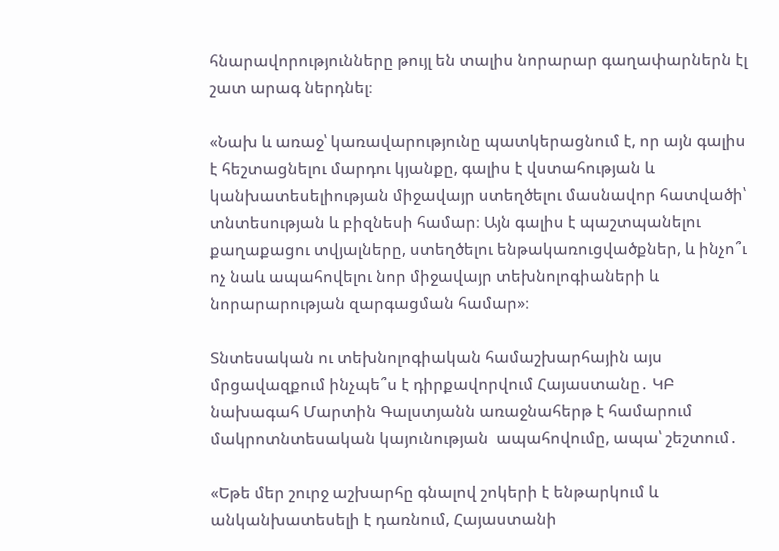հնարավորությունները թույլ են տալիս նորարար գաղափարներն էլ շատ արագ ներդնել։

«Նախ և առաջ՝ կառավարությունը պատկերացնում է, որ այն գալիս է հեշտացնելու մարդու կյանքը, գալիս է վստահության և կանխատեսելիության միջավայր ստեղծելու մասնավոր հատվածի՝ տնտեսության և բիզնեսի համար։ Այն գալիս է պաշտպանելու քաղաքացու տվյալները, ստեղծելու ենթակառուցվածքներ, և ինչո՞ւ ոչ նաև ապահովելու նոր միջավայր տեխնոլոգիաների և նորարարության զարգացման համար»։

Տնտեսական ու տեխնոլոգիական համաշխարհային այս մրցավազքում ինչպե՞ս է դիրքավորվում Հայաստանը․ ԿԲ նախագահ Մարտին Գալստյանն առաջնահերթ է համարում մակրոտնտեսական կայունության  ապահովումը, ապա՝ շեշտում․

«Եթե մեր շուրջ աշխարհը գնալով շոկերի է ենթարկում և անկանխատեսելի է դառնում, Հայաստանի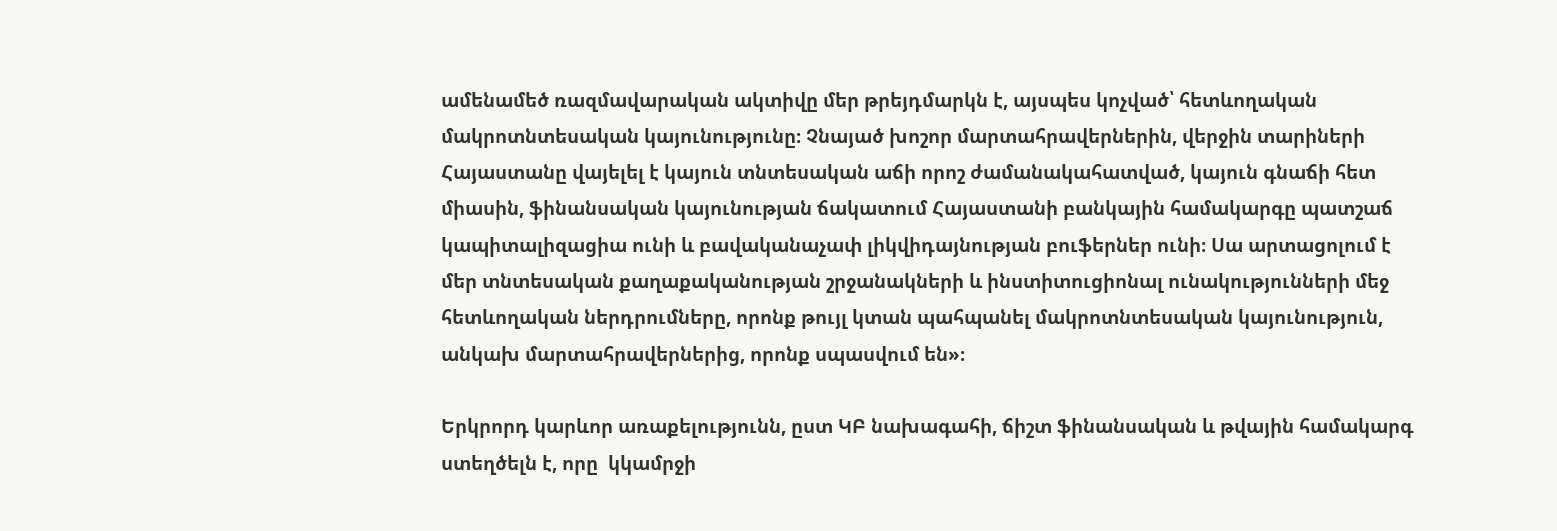ամենամեծ ռազմավարական ակտիվը մեր թրեյդմարկն է, այսպես կոչված՝ հետևողական մակրոտնտեսական կայունությունը։ Չնայած խոշոր մարտահրավերներին, վերջին տարիների Հայաստանը վայելել է կայուն տնտեսական աճի որոշ ժամանակահատված, կայուն գնաճի հետ միասին, ֆինանսական կայունության ճակատում Հայաստանի բանկային համակարգը պատշաճ կապիտալիզացիա ունի և բավականաչափ լիկվիդայնության բուֆերներ ունի։ Սա արտացոլում է մեր տնտեսական քաղաքականության շրջանակների և ինստիտուցիոնալ ունակությունների մեջ  հետևողական ներդրումները, որոնք թույլ կտան պահպանել մակրոտնտեսական կայունություն, անկախ մարտահրավերներից, որոնք սպասվում են»։

Երկրորդ կարևոր առաքելությունն, ըստ ԿԲ նախագահի, ճիշտ ֆինանսական և թվային համակարգ ստեղծելն է, որը  կկամրջի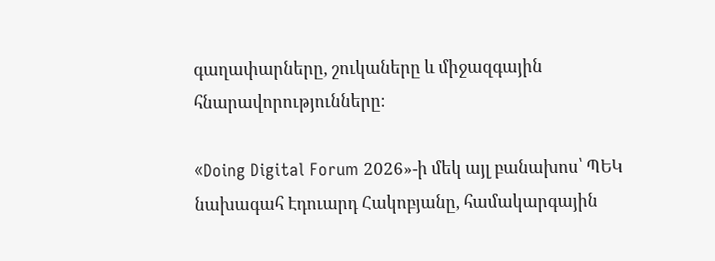գաղափարները, շուկաները և միջազգային հնարավորությունները։

«Doing Digital Forum 2026»-ի մեկ այլ բանախոս՝ ՊԵԿ նախագահ Էդուարդ Հակոբյանը, համակարգային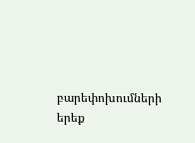բարեփոխումների երեք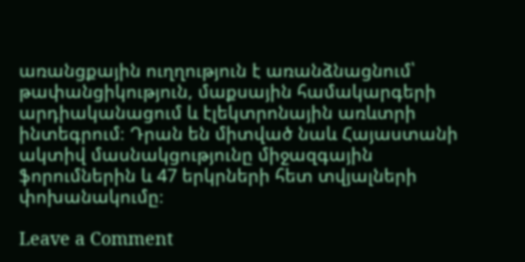առանցքային ուղղություն է առանձնացնում՝ թափանցիկություն, մաքսային համակարգերի արդիականացում և էլեկտրոնային առևտրի ինտեգրում։ Դրան են միտված նաև Հայաստանի ակտիվ մասնակցությունը միջազգային ֆորումներին և 47 երկրների հետ տվյալների փոխանակումը։

Leave a Comment